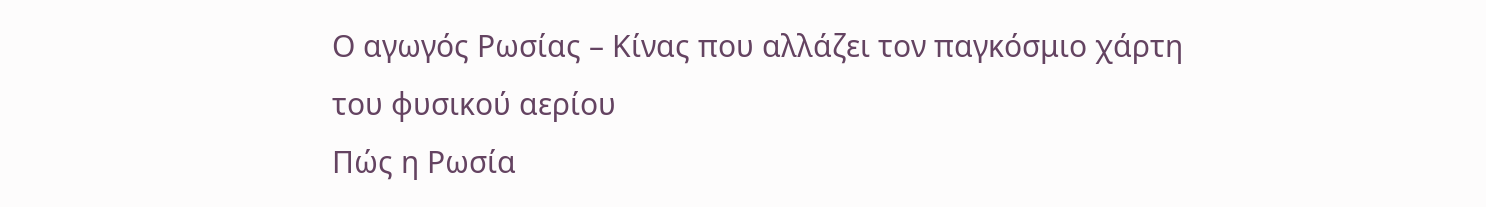Ο αγωγός Ρωσίας – Κίνας που αλλάζει τον παγκόσμιο χάρτη του φυσικού αερίου
Πώς η Ρωσία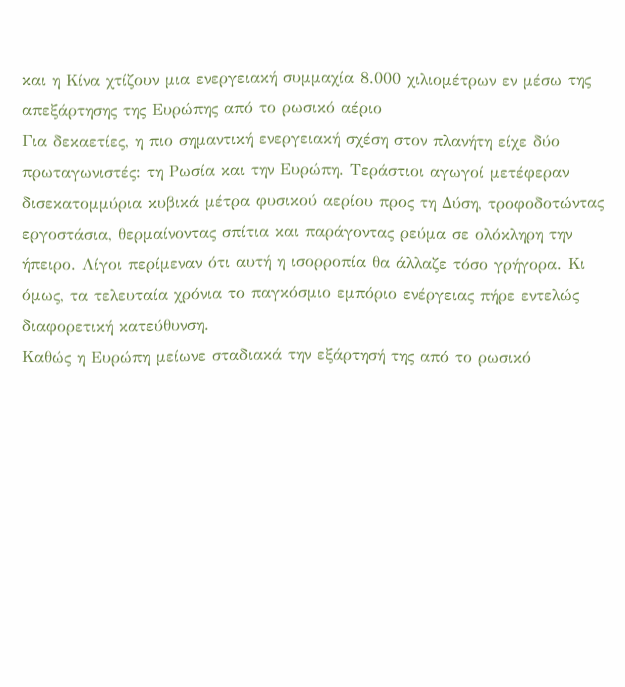και η Κίνα χτίζουν μια ενεργειακή συμμαχία 8.000 χιλιομέτρων εν μέσω της απεξάρτησης της Ευρώπης από το ρωσικό αέριο
Για δεκαετίες, η πιο σημαντική ενεργειακή σχέση στον πλανήτη είχε δύο πρωταγωνιστές: τη Ρωσία και την Ευρώπη. Τεράστιοι αγωγοί μετέφεραν δισεκατομμύρια κυβικά μέτρα φυσικού αερίου προς τη Δύση, τροφοδοτώντας εργοστάσια, θερμαίνοντας σπίτια και παράγοντας ρεύμα σε ολόκληρη την ήπειρο. Λίγοι περίμεναν ότι αυτή η ισορροπία θα άλλαζε τόσο γρήγορα. Κι όμως, τα τελευταία χρόνια το παγκόσμιο εμπόριο ενέργειας πήρε εντελώς διαφορετική κατεύθυνση.
Καθώς η Ευρώπη μείωνε σταδιακά την εξάρτησή της από το ρωσικό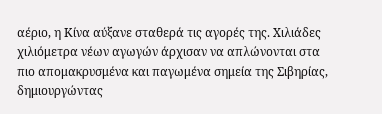αέριο, η Κίνα αύξανε σταθερά τις αγορές της. Χιλιάδες χιλιόμετρα νέων αγωγών άρχισαν να απλώνονται στα πιο απομακρυσμένα και παγωμένα σημεία της Σιβηρίας, δημιουργώντας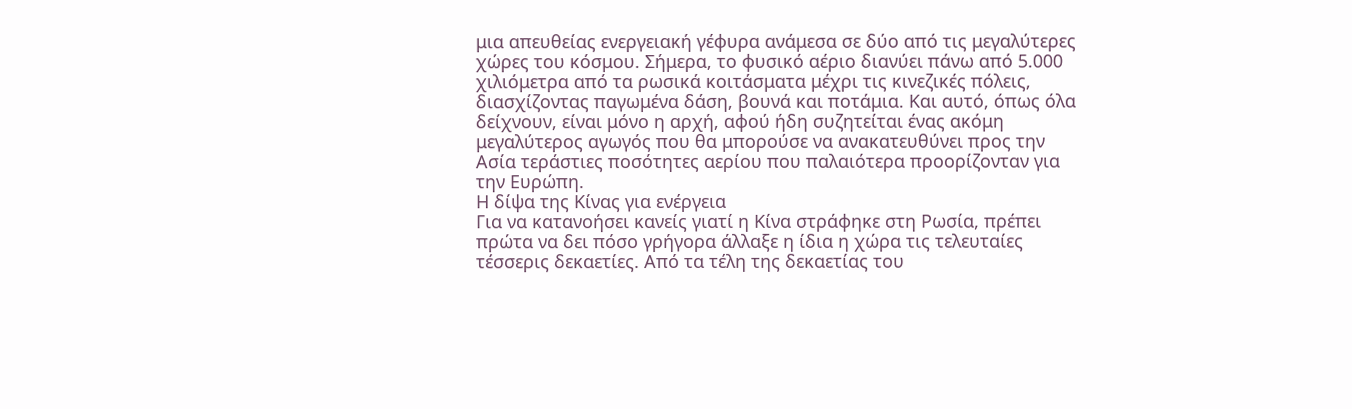μια απευθείας ενεργειακή γέφυρα ανάμεσα σε δύο από τις μεγαλύτερες χώρες του κόσμου. Σήμερα, το φυσικό αέριο διανύει πάνω από 5.000 χιλιόμετρα από τα ρωσικά κοιτάσματα μέχρι τις κινεζικές πόλεις, διασχίζοντας παγωμένα δάση, βουνά και ποτάμια. Και αυτό, όπως όλα δείχνουν, είναι μόνο η αρχή, αφού ήδη συζητείται ένας ακόμη μεγαλύτερος αγωγός που θα μπορούσε να ανακατευθύνει προς την Ασία τεράστιες ποσότητες αερίου που παλαιότερα προορίζονταν για την Ευρώπη.
Η δίψα της Κίνας για ενέργεια
Για να κατανοήσει κανείς γιατί η Κίνα στράφηκε στη Ρωσία, πρέπει πρώτα να δει πόσο γρήγορα άλλαξε η ίδια η χώρα τις τελευταίες τέσσερις δεκαετίες. Από τα τέλη της δεκαετίας του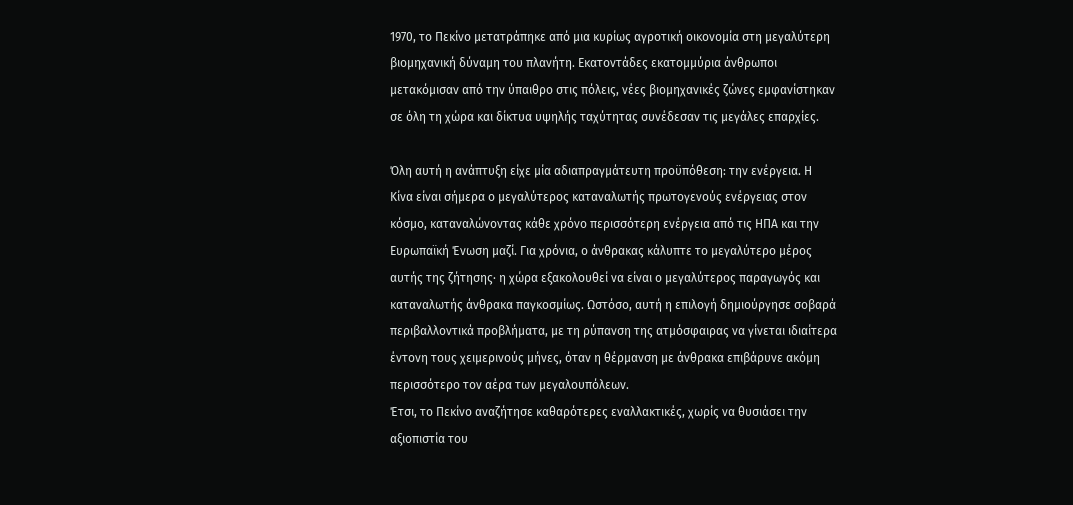1970, το Πεκίνο μετατράπηκε από μια κυρίως αγροτική οικονομία στη μεγαλύτερη βιομηχανική δύναμη του πλανήτη. Εκατοντάδες εκατομμύρια άνθρωποι μετακόμισαν από την ύπαιθρο στις πόλεις, νέες βιομηχανικές ζώνες εμφανίστηκαν σε όλη τη χώρα και δίκτυα υψηλής ταχύτητας συνέδεσαν τις μεγάλες επαρχίες.

Όλη αυτή η ανάπτυξη είχε μία αδιαπραγμάτευτη προϋπόθεση: την ενέργεια. Η Κίνα είναι σήμερα ο μεγαλύτερος καταναλωτής πρωτογενούς ενέργειας στον κόσμο, καταναλώνοντας κάθε χρόνο περισσότερη ενέργεια από τις ΗΠΑ και την Ευρωπαϊκή Ένωση μαζί. Για χρόνια, ο άνθρακας κάλυπτε το μεγαλύτερο μέρος αυτής της ζήτησης· η χώρα εξακολουθεί να είναι ο μεγαλύτερος παραγωγός και καταναλωτής άνθρακα παγκοσμίως. Ωστόσο, αυτή η επιλογή δημιούργησε σοβαρά περιβαλλοντικά προβλήματα, με τη ρύπανση της ατμόσφαιρας να γίνεται ιδιαίτερα έντονη τους χειμερινούς μήνες, όταν η θέρμανση με άνθρακα επιβάρυνε ακόμη περισσότερο τον αέρα των μεγαλουπόλεων.
Έτσι, το Πεκίνο αναζήτησε καθαρότερες εναλλακτικές, χωρίς να θυσιάσει την αξιοπιστία του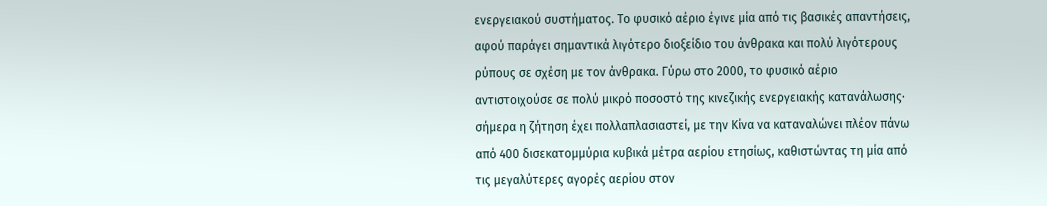ενεργειακού συστήματος. Το φυσικό αέριο έγινε μία από τις βασικές απαντήσεις, αφού παράγει σημαντικά λιγότερο διοξείδιο του άνθρακα και πολύ λιγότερους ρύπους σε σχέση με τον άνθρακα. Γύρω στο 2000, το φυσικό αέριο αντιστοιχούσε σε πολύ μικρό ποσοστό της κινεζικής ενεργειακής κατανάλωσης· σήμερα η ζήτηση έχει πολλαπλασιαστεί, με την Κίνα να καταναλώνει πλέον πάνω από 400 δισεκατομμύρια κυβικά μέτρα αερίου ετησίως, καθιστώντας τη μία από τις μεγαλύτερες αγορές αερίου στον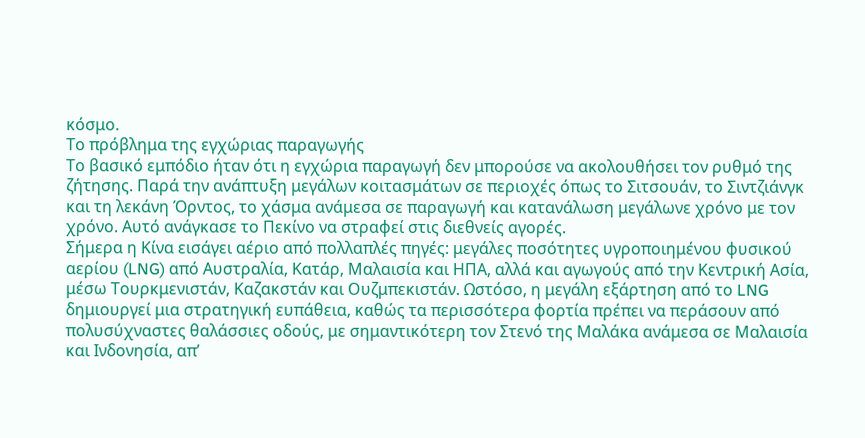κόσμο.
Το πρόβλημα της εγχώριας παραγωγής
Το βασικό εμπόδιο ήταν ότι η εγχώρια παραγωγή δεν μπορούσε να ακολουθήσει τον ρυθμό της ζήτησης. Παρά την ανάπτυξη μεγάλων κοιτασμάτων σε περιοχές όπως το Σιτσουάν, το Σιντζιάνγκ και τη λεκάνη Όρντος, το χάσμα ανάμεσα σε παραγωγή και κατανάλωση μεγάλωνε χρόνο με τον χρόνο. Αυτό ανάγκασε το Πεκίνο να στραφεί στις διεθνείς αγορές.
Σήμερα η Κίνα εισάγει αέριο από πολλαπλές πηγές: μεγάλες ποσότητες υγροποιημένου φυσικού αερίου (LNG) από Αυστραλία, Κατάρ, Μαλαισία και ΗΠΑ, αλλά και αγωγούς από την Κεντρική Ασία, μέσω Τουρκμενιστάν, Καζακστάν και Ουζμπεκιστάν. Ωστόσο, η μεγάλη εξάρτηση από το LNG δημιουργεί μια στρατηγική ευπάθεια, καθώς τα περισσότερα φορτία πρέπει να περάσουν από πολυσύχναστες θαλάσσιες οδούς, με σημαντικότερη τον Στενό της Μαλάκα ανάμεσα σε Μαλαισία και Ινδονησία, απ’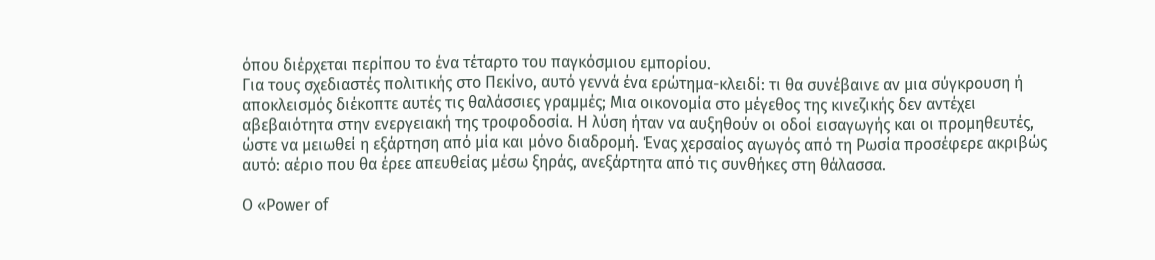όπου διέρχεται περίπου το ένα τέταρτο του παγκόσμιου εμπορίου.
Για τους σχεδιαστές πολιτικής στο Πεκίνο, αυτό γεννά ένα ερώτημα-κλειδί: τι θα συνέβαινε αν μια σύγκρουση ή αποκλεισμός διέκοπτε αυτές τις θαλάσσιες γραμμές; Μια οικονομία στο μέγεθος της κινεζικής δεν αντέχει αβεβαιότητα στην ενεργειακή της τροφοδοσία. Η λύση ήταν να αυξηθούν οι οδοί εισαγωγής και οι προμηθευτές, ώστε να μειωθεί η εξάρτηση από μία και μόνο διαδρομή. Ένας χερσαίος αγωγός από τη Ρωσία προσέφερε ακριβώς αυτό: αέριο που θα έρεε απευθείας μέσω ξηράς, ανεξάρτητα από τις συνθήκες στη θάλασσα.

Ο «Power of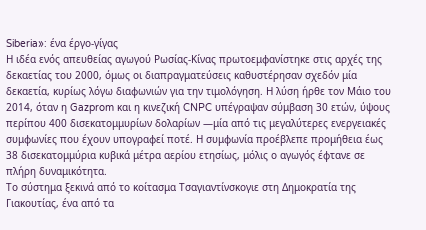Siberia»: ένα έργο-γίγας
Η ιδέα ενός απευθείας αγωγού Ρωσίας-Κίνας πρωτοεμφανίστηκε στις αρχές της δεκαετίας του 2000, όμως οι διαπραγματεύσεις καθυστέρησαν σχεδόν μία δεκαετία, κυρίως λόγω διαφωνιών για την τιμολόγηση. Η λύση ήρθε τον Μάιο του 2014, όταν η Gazprom και η κινεζική CNPC υπέγραψαν σύμβαση 30 ετών, ύψους περίπου 400 δισεκατομμυρίων δολαρίων —μία από τις μεγαλύτερες ενεργειακές συμφωνίες που έχουν υπογραφεί ποτέ. Η συμφωνία προέβλεπε προμήθεια έως 38 δισεκατομμύρια κυβικά μέτρα αερίου ετησίως, μόλις ο αγωγός έφτανε σε πλήρη δυναμικότητα.
Το σύστημα ξεκινά από το κοίτασμα Τσαγιαντίνσκογιε στη Δημοκρατία της Γιακουτίας, ένα από τα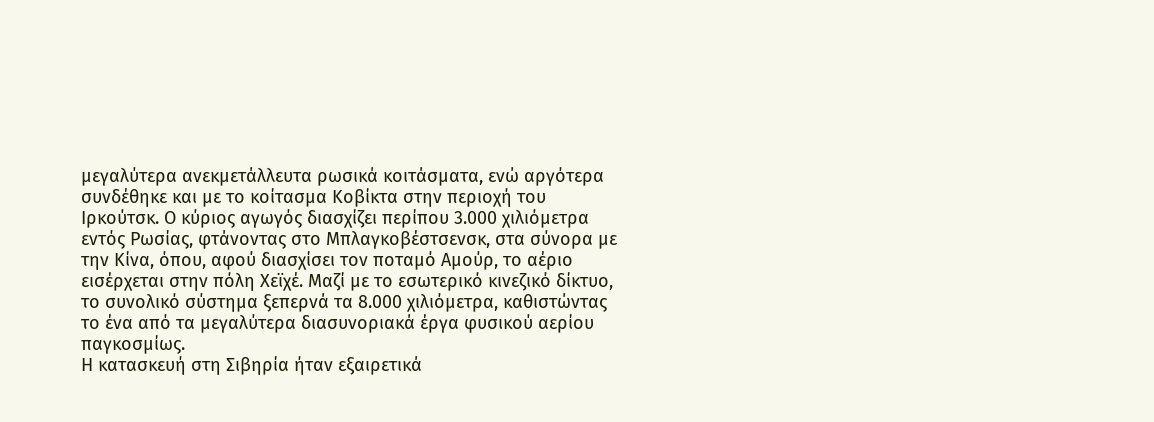μεγαλύτερα ανεκμετάλλευτα ρωσικά κοιτάσματα, ενώ αργότερα συνδέθηκε και με το κοίτασμα Κοβίκτα στην περιοχή του Ιρκούτσκ. Ο κύριος αγωγός διασχίζει περίπου 3.000 χιλιόμετρα εντός Ρωσίας, φτάνοντας στο Μπλαγκοβέστσενσκ, στα σύνορα με την Κίνα, όπου, αφού διασχίσει τον ποταμό Αμούρ, το αέριο εισέρχεται στην πόλη Χεϊχέ. Μαζί με το εσωτερικό κινεζικό δίκτυο, το συνολικό σύστημα ξεπερνά τα 8.000 χιλιόμετρα, καθιστώντας το ένα από τα μεγαλύτερα διασυνοριακά έργα φυσικού αερίου παγκοσμίως.
Η κατασκευή στη Σιβηρία ήταν εξαιρετικά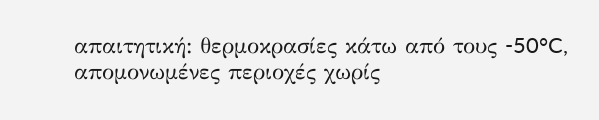απαιτητική: θερμοκρασίες κάτω από τους -50°C, απομονωμένες περιοχές χωρίς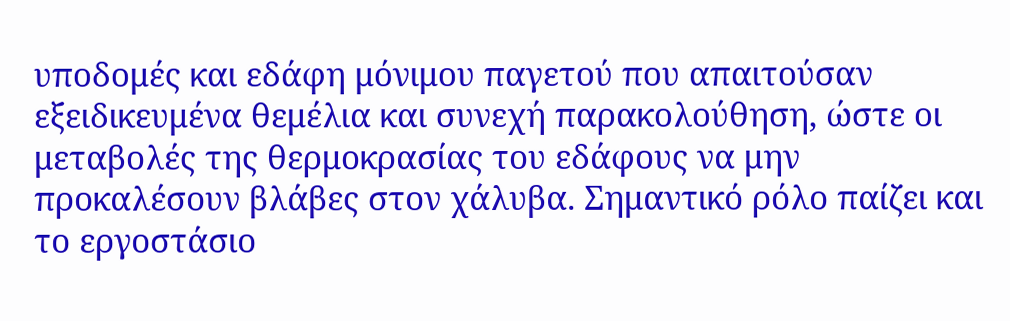υποδομές και εδάφη μόνιμου παγετού που απαιτούσαν εξειδικευμένα θεμέλια και συνεχή παρακολούθηση, ώστε οι μεταβολές της θερμοκρασίας του εδάφους να μην προκαλέσουν βλάβες στον χάλυβα. Σημαντικό ρόλο παίζει και το εργοστάσιο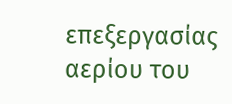επεξεργασίας αερίου του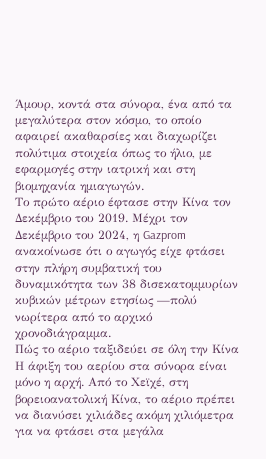Άμουρ, κοντά στα σύνορα, ένα από τα μεγαλύτερα στον κόσμο, το οποίο αφαιρεί ακαθαρσίες και διαχωρίζει πολύτιμα στοιχεία όπως το ήλιο, με εφαρμογές στην ιατρική και στη βιομηχανία ημιαγωγών.
Το πρώτο αέριο έφτασε στην Κίνα τον Δεκέμβριο του 2019. Μέχρι τον Δεκέμβριο του 2024, η Gazprom ανακοίνωσε ότι ο αγωγός είχε φτάσει στην πλήρη συμβατική του δυναμικότητα των 38 δισεκατομμυρίων κυβικών μέτρων ετησίως —πολύ νωρίτερα από το αρχικό χρονοδιάγραμμα.
Πώς το αέριο ταξιδεύει σε όλη την Κίνα
Η άφιξη του αερίου στα σύνορα είναι μόνο η αρχή. Από το Χεϊχέ, στη βορειοανατολική Κίνα, το αέριο πρέπει να διανύσει χιλιάδες ακόμη χιλιόμετρα για να φτάσει στα μεγάλα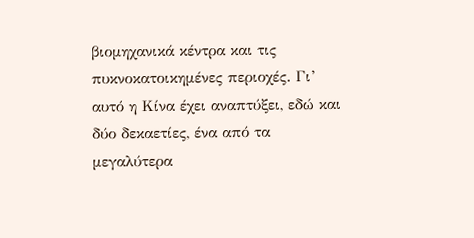βιομηχανικά κέντρα και τις πυκνοκατοικημένες περιοχές. Γι’ αυτό η Κίνα έχει αναπτύξει, εδώ και δύο δεκαετίες, ένα από τα μεγαλύτερα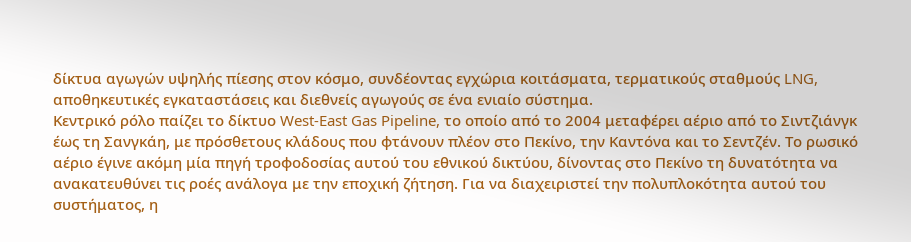δίκτυα αγωγών υψηλής πίεσης στον κόσμο, συνδέοντας εγχώρια κοιτάσματα, τερματικούς σταθμούς LNG, αποθηκευτικές εγκαταστάσεις και διεθνείς αγωγούς σε ένα ενιαίο σύστημα.
Κεντρικό ρόλο παίζει το δίκτυο West-East Gas Pipeline, το οποίο από το 2004 μεταφέρει αέριο από το Σιντζιάνγκ έως τη Σανγκάη, με πρόσθετους κλάδους που φτάνουν πλέον στο Πεκίνο, την Καντόνα και το Σεντζέν. Το ρωσικό αέριο έγινε ακόμη μία πηγή τροφοδοσίας αυτού του εθνικού δικτύου, δίνοντας στο Πεκίνο τη δυνατότητα να ανακατευθύνει τις ροές ανάλογα με την εποχική ζήτηση. Για να διαχειριστεί την πολυπλοκότητα αυτού του συστήματος, η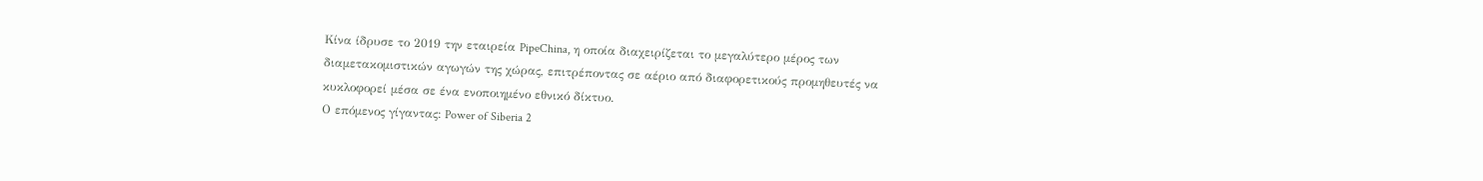Κίνα ίδρυσε το 2019 την εταιρεία PipeChina, η οποία διαχειρίζεται το μεγαλύτερο μέρος των διαμετακομιστικών αγωγών της χώρας, επιτρέποντας σε αέριο από διαφορετικούς προμηθευτές να κυκλοφορεί μέσα σε ένα ενοποιημένο εθνικό δίκτυο.
Ο επόμενος γίγαντας: Power of Siberia 2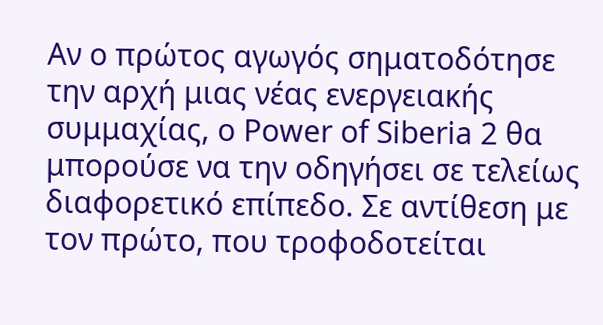Αν ο πρώτος αγωγός σηματοδότησε την αρχή μιας νέας ενεργειακής συμμαχίας, ο Power of Siberia 2 θα μπορούσε να την οδηγήσει σε τελείως διαφορετικό επίπεδο. Σε αντίθεση με τον πρώτο, που τροφοδοτείται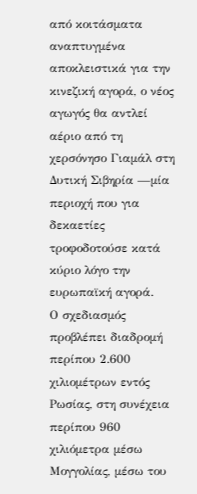από κοιτάσματα αναπτυγμένα αποκλειστικά για την κινεζική αγορά, ο νέος αγωγός θα αντλεί αέριο από τη χερσόνησο Γιαμάλ στη Δυτική Σιβηρία —μία περιοχή που για δεκαετίες τροφοδοτούσε κατά κύριο λόγο την ευρωπαϊκή αγορά.
Ο σχεδιασμός προβλέπει διαδρομή περίπου 2.600 χιλιομέτρων εντός Ρωσίας, στη συνέχεια περίπου 960 χιλιόμετρα μέσω Μογγολίας, μέσω του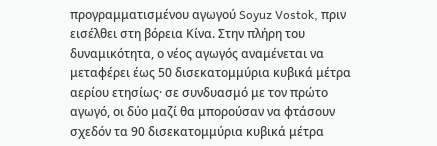προγραμματισμένου αγωγού Soyuz Vostok, πριν εισέλθει στη βόρεια Κίνα. Στην πλήρη του δυναμικότητα, ο νέος αγωγός αναμένεται να μεταφέρει έως 50 δισεκατομμύρια κυβικά μέτρα αερίου ετησίως· σε συνδυασμό με τον πρώτο αγωγό, οι δύο μαζί θα μπορούσαν να φτάσουν σχεδόν τα 90 δισεκατομμύρια κυβικά μέτρα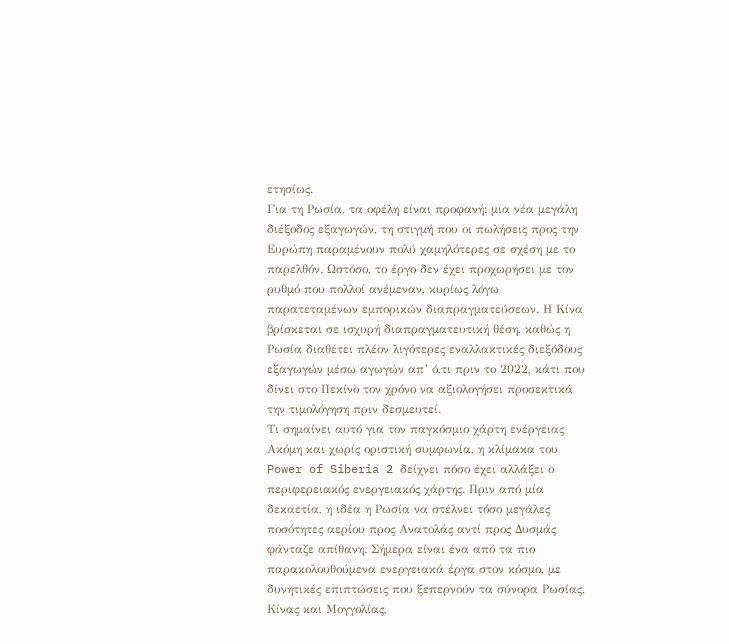ετησίως.
Για τη Ρωσία, τα οφέλη είναι προφανή: μια νέα μεγάλη διέξοδος εξαγωγών, τη στιγμή που οι πωλήσεις προς την Ευρώπη παραμένουν πολύ χαμηλότερες σε σχέση με το παρελθόν. Ωστόσο, το έργο δεν έχει προχωρήσει με τον ρυθμό που πολλοί ανέμεναν, κυρίως λόγω παρατεταμένων εμπορικών διαπραγματεύσεων. Η Κίνα βρίσκεται σε ισχυρή διαπραγματευτική θέση, καθώς η Ρωσία διαθέτει πλέον λιγότερες εναλλακτικές διεξόδους εξαγωγών μέσω αγωγών απ’ ό,τι πριν το 2022, κάτι που δίνει στο Πεκίνο τον χρόνο να αξιολογήσει προσεκτικά την τιμολόγηση πριν δεσμευτεί.
Τι σημαίνει αυτό για τον παγκόσμιο χάρτη ενέργειας
Ακόμη και χωρίς οριστική συμφωνία, η κλίμακα του Power of Siberia 2 δείχνει πόσο έχει αλλάξει ο περιφερειακός ενεργειακός χάρτης. Πριν από μία δεκαετία, η ιδέα η Ρωσία να στέλνει τόσο μεγάλες ποσότητες αερίου προς Ανατολάς αντί προς Δυσμάς φάνταζε απίθανη. Σήμερα είναι ένα από τα πιο παρακολουθούμενα ενεργειακά έργα στον κόσμο, με δυνητικές επιπτώσεις που ξεπερνούν τα σύνορα Ρωσίας, Κίνας και Μογγολίας,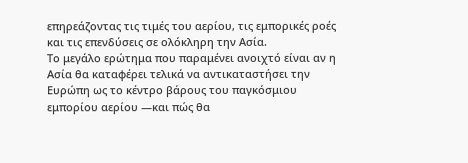επηρεάζοντας τις τιμές του αερίου, τις εμπορικές ροές και τις επενδύσεις σε ολόκληρη την Ασία.
Το μεγάλο ερώτημα που παραμένει ανοιχτό είναι αν η Ασία θα καταφέρει τελικά να αντικαταστήσει την Ευρώπη ως το κέντρο βάρους του παγκόσμιου εμπορίου αερίου —και πώς θα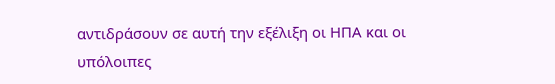αντιδράσουν σε αυτή την εξέλιξη οι ΗΠΑ και οι υπόλοιπες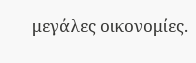μεγάλες οικονομίες.